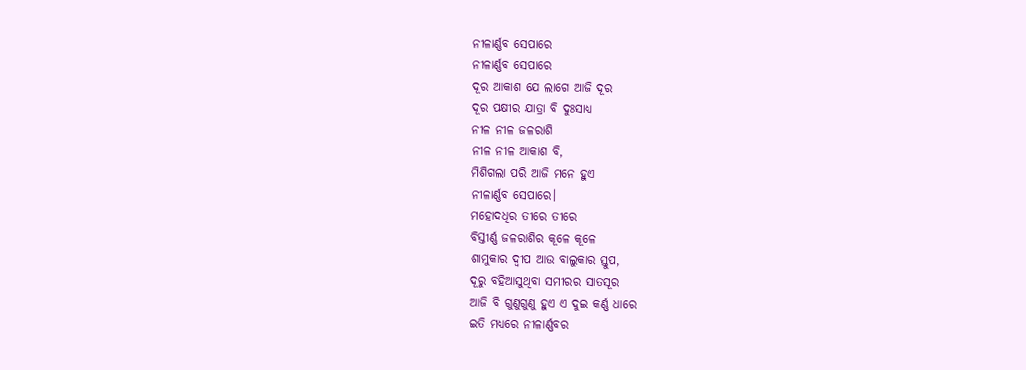ନୀଳାର୍ଣ୍ଣବ ସେପାରେ
ନୀଳାର୍ଣ୍ଣବ ସେପାରେ
ଦୂର ଆକାଶ ଯେ ଲାଗେ ଆଜି ଦୂର
ଦୂର ପକ୍ଷୀର ଯାତ୍ରା ବି ଦୁଃସାଧ୍ଯ
ନୀଳ ନୀଳ ଜଳରାଶି
ନୀଳ ନୀଳ ଆକାଶ ବି,
ମିଶିଗଲା ପରି ଆଜି ମନେ ହୁଏ
ନୀଳାର୍ଣ୍ଣବ ସେପାରେ।
ମହୋଦଧିର ତୀରେ ତୀରେ
ବିସ୍ତୀର୍ଣ୍ଣ ଜଳରାଶିର କୂଳେ କୂଳେ
ଶାମୁକାର ଦ୍ବୀପ ଆଉ ବାଲୁକାର ସ୍ତୁପ,
ଦୂରୁ ବହିଆସୁଥିବା ସମୀରର ସାତସୂର
ଆଜି ବି ଗୁଣୁଗୁଣୁ ହୁଏ ଏ ଦୁଇ କର୍ଣ୍ଣ ଧାରେ
ଇତି ମଧ୍ୟରେ ନୀଳାର୍ଣ୍ଣବର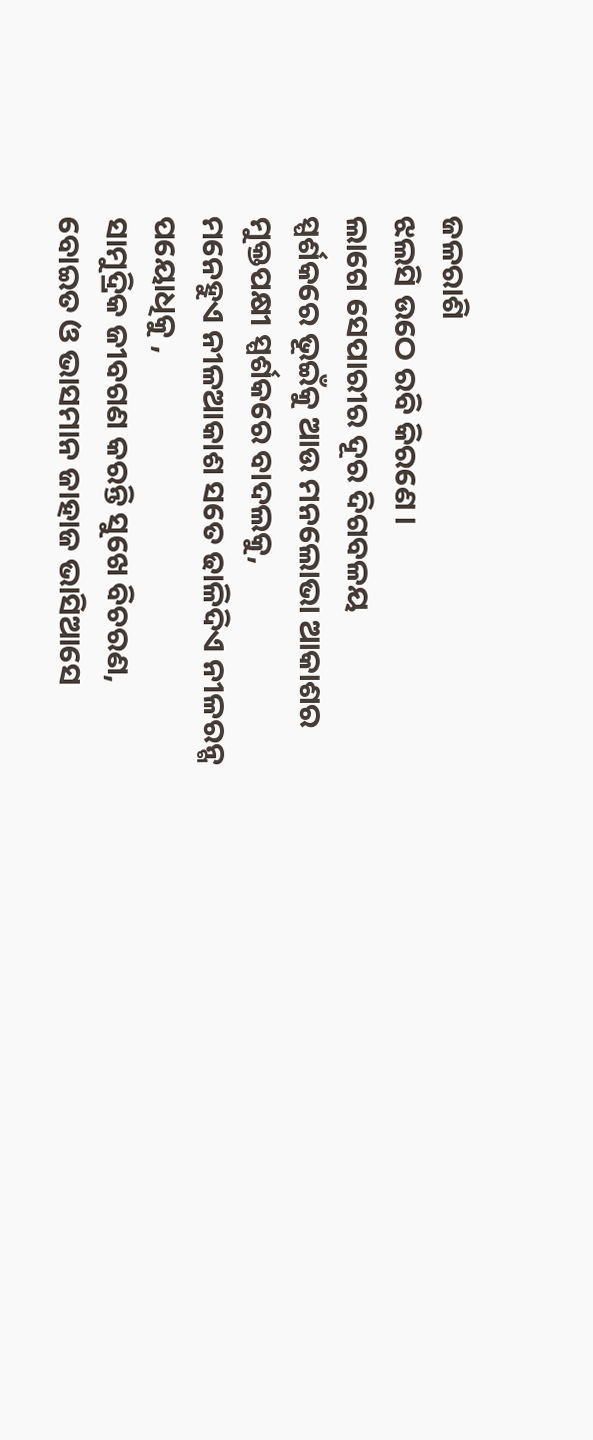ଜଳରାଶି
ଝଲସି ଉଠେ ରବି କିରଣେ ।
ଲାଗେ ସେପାରୀର ଦୂର ଦିଗବଳୟ
ସ୍ପର୍ଶକରେ ଭୂଇଁକୁ ଆଉ ମନଲୋଭା ଆକାଶର
ମୁକ୍ତପକ୍ଷୀ ସ୍ପର୍ଶକରେ ବାଦଲକୁ,
ମନେହୁଏ ନୀଳଆକାଶ ସତେ ଢାଳିଦିଏ ନୀଳରନ୍ଗ ପୟୋଧିକୁ ,
ସାମୁଦ୍ରିକ ଜୀବଗଣ କରନ୍ତି ସୁଖେ ବିଚରଣ,
ବୋଇତ ଓ ଭାସମାନ ଜାହାଜ ଭାସିଆସେ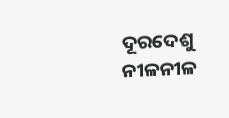ଦୂରଦେଶୁ
ନୀଳନୀଳ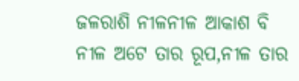ଜଳରାଶି ନୀଳନୀଳ ଆକାଶ ବି
ନୀଳ ଅଟେ ତାର ରୂପ,ନୀଳ ତାର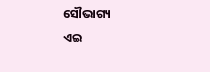ସୌଭାଗ୍ୟ
ଏଇ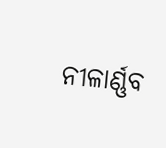ନୀଳାର୍ଣ୍ଣବ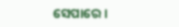ସେପାରେ ।